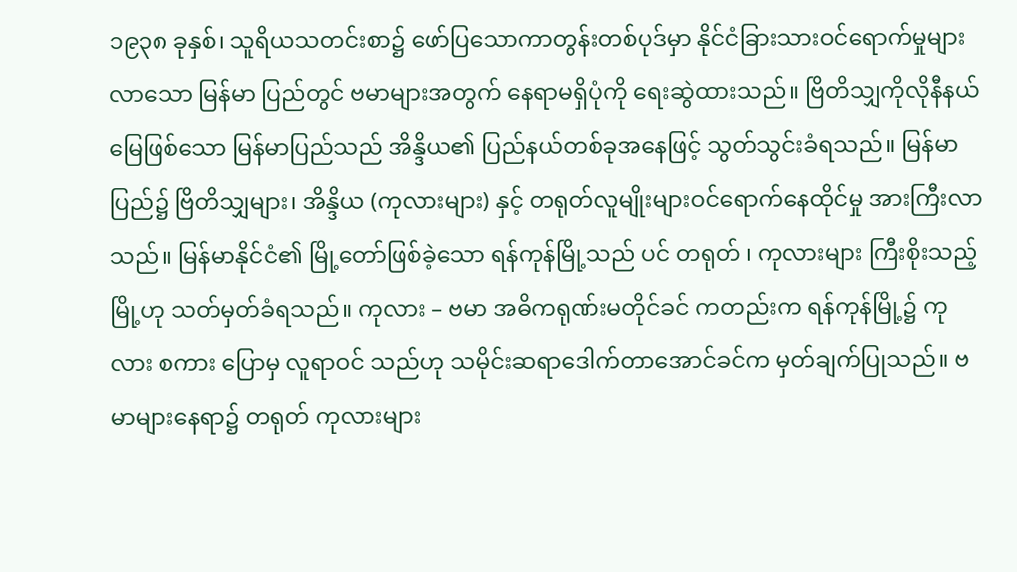၁၉၃၈ ခုနှစ်၊ သူရိယသတင်းစာ၌ ဖော်ပြသောကာတွန်းတစ်ပုဒ်မှာ နိုင်ငံခြားသားဝင်ရောက်မှုများလာသော မြန်မာ ပြည်တွင် ဗမာများအတွက် နေရာမရှိပုံကို ရေးဆွဲထားသည်။ ဗြိတိသျှကိုလိုနီနယ်မြေဖြစ်သော မြန်မာပြည်သည် အိန္ဒိယ၏ ပြည်နယ်တစ်ခုအနေဖြင့် သွတ်သွင်းခံရသည်။ မြန်မာပြည်၌ ဗြိတိသျှများ၊ အိန္ဒိယ (ကုလားများ) နှင့် တရုတ်လူမျိုးများဝင်ရောက်နေထိုင်မှု အားကြီးလာသည်။ မြန်မာနိုင်ငံ၏ မြို့တော်ဖြစ်ခဲ့သော ရန်ကုန်မြို့သည် ပင် တရုတ် ၊ ကုလားများ ကြီးစိုးသည့်မြို့ဟု သတ်မှတ်ခံရသည်။ ကုလား – ဗမာ အဓိကရုဏ်းမတိုင်ခင် ကတည်းက ရန်ကုန်မြို့၌ ကုလား စကား ပြောမှ လူရာဝင် သည်ဟု သမိုင်းဆရာဒေါက်တာအောင်ခင်က မှတ်ချက်ပြုသည်။ ဗမာများနေရာ၌ တရုတ် ကုလားများ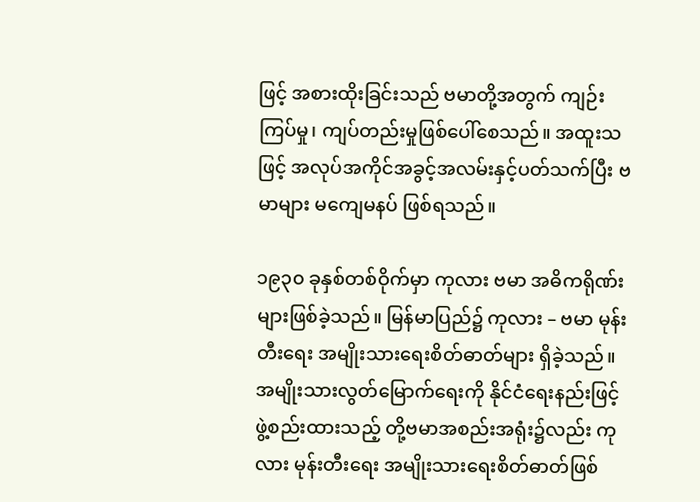ဖြင့် အစားထိုးခြင်းသည် ဗမာတို့အတွက် ကျဉ်းကြပ်မှု၊ ကျပ်တည်းမှုဖြစ်ပေါ်စေသည်။ အထူးသဖြင့် အလုပ်အကိုင်အခွင့်အလမ်းနှင့်ပတ်သက်ပြီး ဗမာများ မကျေမနပ် ဖြစ်ရသည်။

၁၉၃၀ ခုနှစ်တစ်ဝိုက်မှာ ကုလား ဗမာ အဓိကရိုဏ်းများဖြစ်ခဲ့သည်။ မြန်မာပြည်၌ ကုလား – ဗမာ မုန်းတီးရေး အမျိုးသားရေးစိတ်ဓာတ်များ ရှိခဲ့သည်။ အမျိုးသားလွတ်မြောက်ရေးကို နိုင်ငံရေးနည်းဖြင့် ဖွဲ့စည်းထားသည့် တို့ဗမာအစည်းအရုံး၌လည်း ကုလား မုန်းတီးရေး အမျိုးသားရေးစိတ်ဓာတ်ဖြစ်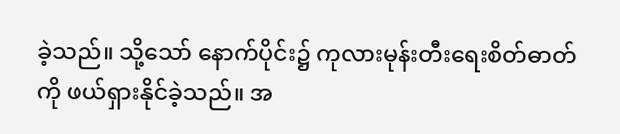ခဲ့သည်။ သို့သော် နောက်ပိုင်း၌ ကုလားမုန်းတီးရေးစိတ်ဓာတ်ကို ဖယ်ရှားနိုင်ခဲ့သည်။ အ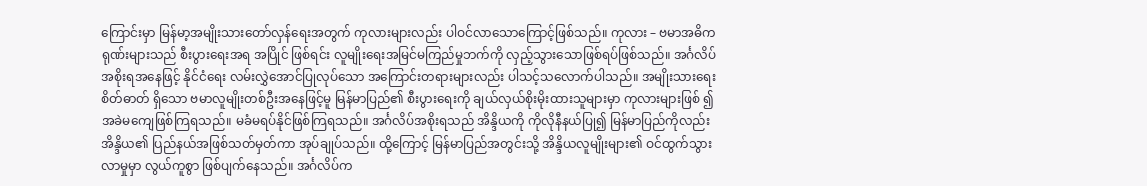ကြောင်းမှာ မြန်မာ့အမျိုးသားတော်လှန်ရေးအတွက် ကုလားများလည်း ပါဝင်လာသောကြောင့်ဖြစ်သည်။ ကုလား – ဗမာအဓိကရုဏ်းများသည် စီးပွားရေးအရ အပြိုင် ဖြစ်ရင်း လူမျိုးရေးအမြင်မကြည်မှုဘက်ကို လှည့်သွားသောဖြစ်ရပ်ဖြစ်သည်။ အင်္ဂလိပ်အစိုးရအနေဖြင့် နိုင်ငံရေး လမ်းလွှဲအောင်ပြုလုပ်သော အကြောင်းတရားများလည်း ပါသင့်သလောက်ပါသည်။ အမျိုးသားရေးစိတ်ဓာတ် ရှိသော ဗမာလူမျိုးတစ်ဦးအနေဖြင့်မူ မြန်မာပြည်၏ စီးပွားရေးကို ချယ်လှယ်စိုးမိုးထားသူများမှာ ကုလားများဖြစ် ၍ အခဲမကျေဖြစ်ကြရသည်။ မခံမရပ်နိုင်ဖြစ်ကြရသည်။ အင်္ဂလိပ်အစိုးရသည် အိန္ဒိယကို ကိုလိုနီနယ်ပြု၍ မြန်မာပြည်ကိုလည်း အိန္ဒိယ၏ ပြည်နယ်အဖြစ်သတ်မှတ်ကာ အုပ်ချုပ်သည်။ ထို့ကြောင့် မြန်မာပြည်အတွင်းသို့ အိန္ဒိယလူမျိုးများ၏ ဝင်ထွက်သွားလာမှုမှာ လွယ်ကူစွာ ဖြစ်ပျက်နေသည်။ အင်္ဂလိပ်က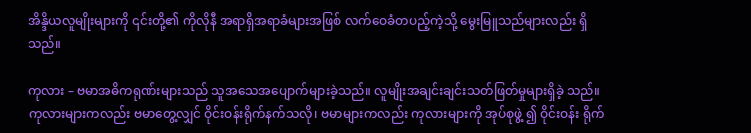အိန္ဒိယလူမျိုးများကို ၎င်းတို့၏ ကိုလိုနီ အရာရှိအရာခံများအဖြစ် လက်ဝေခံတပည့်ကဲ့သို့ မွေးမြူသည်များလည်း ရှိသည်။

ကုလား – ဗမာအဓိကရုဏ်းများသည် သူအသေအပျောက်များခဲ့သည်။ လူမျိုးအချင်းချင်းသတ်ဖြတ်မှုများရှိခဲ့ သည်။ ကုလားများကလည်း ဗမာတွေ့လျှင် ဝိုင်းဝန်းရိုက်နက်သလို၊ ဗမာများကလည်း ကုလားများကို အုပ်စုဖွဲ့ ၍ ဝိုင်းဝန်း ရိုက်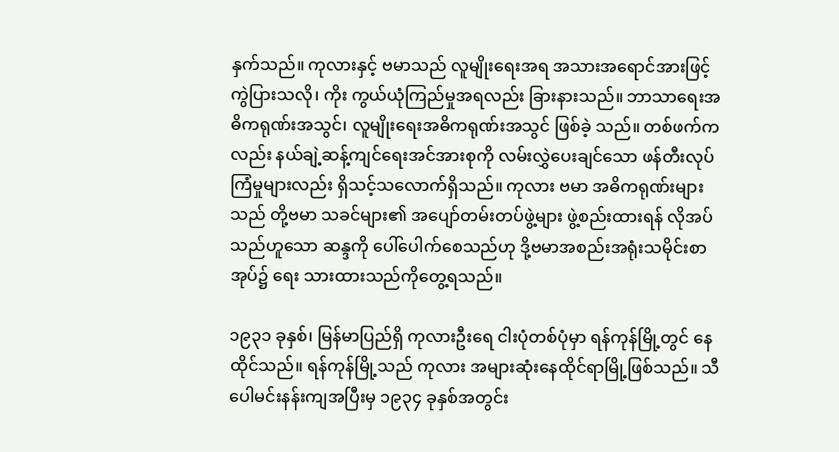နှက်သည်။ ကုလားနှင့် ဗမာသည် လူမျိုးရေးအရ အသားအရောင်အားဖြင့် ကွဲပြားသလို၊ ကိုး ကွယ်ယုံကြည်မှုအရလည်း ခြားနားသည်။ ဘာသာရေးအဓိကရုဏ်းအသွင်၊ လူမျိုးရေးအဓိကရုဏ်းအသွင် ဖြစ်ခဲ့ သည်။ တစ်ဖက်ကလည်း နယ်ချဲ့ဆန့်ကျင်ရေးအင်အားစုကို လမ်းလွှဲပေးချင်သော ဖန်တီးလုပ်ကြံမှုများလည်း ရှိသင့်သလောက်ရှိသည်။ ကုလား ဗမာ အဓိကရုဏ်းများသည် တို့ဗမာ သခင်များ၏ အပျော်တမ်းတပ်ဖွဲ့များ ဖွဲ့စည်းထားရန် လိုအပ်သည်ဟူသော ဆန္ဒကို ပေါ်ပေါက်စေသည်ဟု ဒို့ဗမာအစည်းအရုံးသမိုင်းစာအုပ်၌ ရေး သားထားသည်ကိုတွေ့ရသည်။

၁၉၃၁ ခုနှစ်၊ မြန်မာပြည်ရှိ ကုလားဦးရေ ငါးပုံတစ်ပုံမှာ ရန်ကုန်မြို့တွင် နေထိုင်သည်။ ရန်ကုန်မြို့သည် ကုလား အများဆုံးနေထိုင်ရာမြို့ဖြစ်သည်။ သီပေါမင်းနန်းကျအပြီးမှ ၁၉၃၄ ခုနှစ်အတွင်း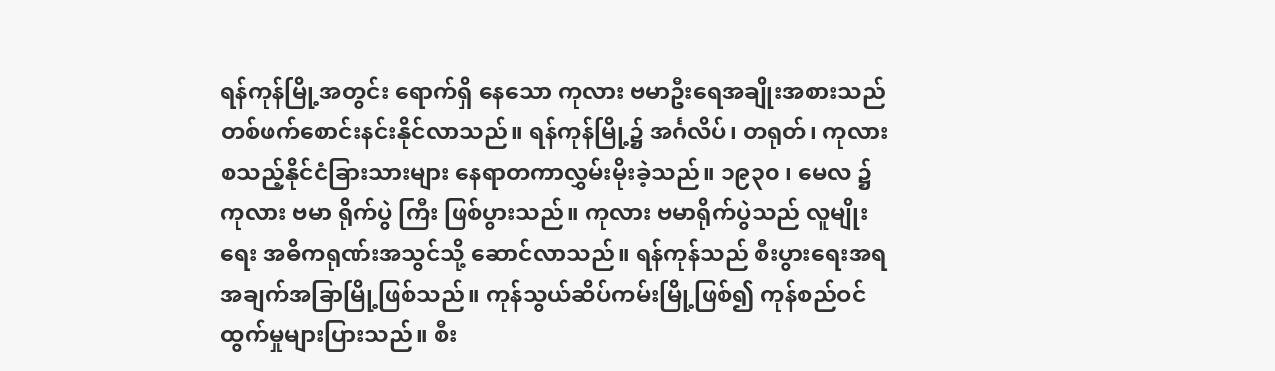ရန်ကုန်မြို့အတွင်း ရောက်ရှိ နေသော ကုလား ဗမာဦးရေအချိုးအစားသည် တစ်ဖက်စောင်းနင်းနိုင်လာသည်။ ရန်ကုန်မြို့၌ အင်္ဂလိပ်၊ တရုတ်၊ ကုလား စသည့်နိုင်ငံခြားသားများ နေရာတကာလွှမ်းမိုးခဲ့သည်။ ၁၉၃၀ ၊ မေလ ၌ ကုလား ဗမာ ရိုက်ပွဲ ကြီး ဖြစ်ပွားသည်။ ကုလား ဗမာရိုက်ပွဲသည် လူမျိုးရေး အဓိကရုဏ်းအသွင်သို့ ဆောင်လာသည်။ ရန်ကုန်သည် စီးပွားရေးအရ အချက်အခြာမြို့ဖြစ်သည်။ ကုန်သွယ်ဆိပ်ကမ်းမြို့ဖြစ်၍ ကုန်စည်ဝင်ထွက်မှုများပြားသည်။ စီး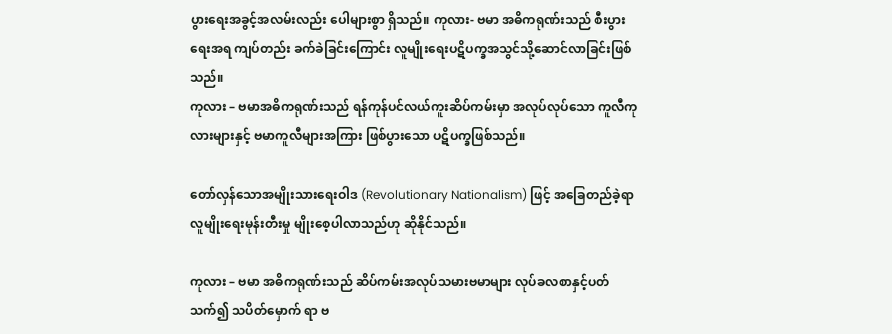ပွားရေးအခွင့်အလမ်းလည်း ပေါများစွာ ရှိသည်။ ကုလား- ဗမာ အဓိကရုဏ်းသည် စီးပွားရေးအရ ကျပ်တည်း ခက်ခဲခြင်းကြောင်း လူမျိုးရေးပဋိပက္ခအသွင်သို့ဆောင်လာခြင်းဖြစ်သည်။
ကုလား – ဗမာအဓိကရုဏ်းသည် ရန်ကုန်ပင်လယ်ကူးဆိပ်ကမ်းမှာ အလုပ်လုပ်သော ကူလီကုလားများနှင့် ဗမာကူလီများအကြား ဖြစ်ပွားသော ပဋိပက္ခဖြစ်သည်။

တော်လှန်သောအမျိုးသားရေးဝါဒ (Revolutionary Nationalism) ဖြင့် အခြေတည်ခဲ့ရာ လူမျိုးရေးမုန်းတီးမှု မျိုးစေ့ပါလာသည်ဟု ဆိုနိုင်သည်။

ကုလား – ဗမာ အဓိကရုဏ်းသည် ဆိပ်ကမ်းအလုပ်သမားဗမာများ လုပ်ခလစာနှင့်ပတ်သက်၍ သပိတ်မှောက် ရာ ဗ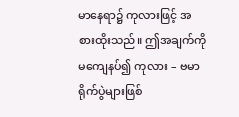မာနေရာ၌ ကုလားဖြင့် အစားထိုးသည်။ ဤအချက်ကို မကျေနပ်၍ ကုလား – ဗမာရိုက်ပွဲများဖြစ်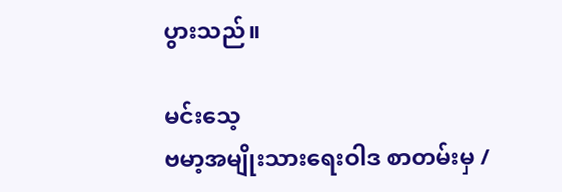ပွားသည်။

မင်းသေ့
ဗမာ့အမျိုးသားရေးဝါဒ စာတမ်းမှ /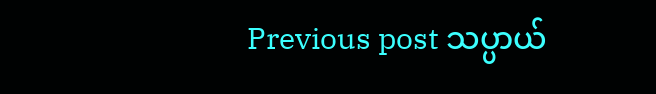Previous post သပ္ပာယ်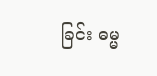ခြင်း ဓမ္မ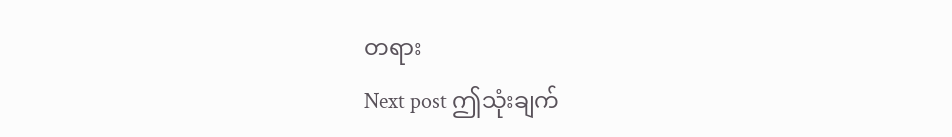တရား
Next post ဤသုံးချက်